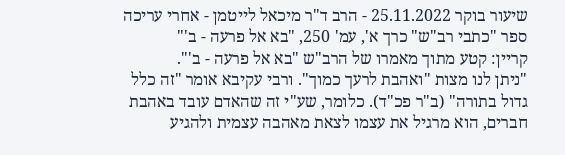שיעור בוקר 25.11.2022 - הרב ד"ר מיכאל לייטמן - אחרי עריכה
ספר "כתבי רב"ש" כרך א', עמ' 250, "בא אל פרעה - ב'"
קריין: קטע מתוך מאמרו של הרב"ש "בא אל פרעה - ב'".
"ניתן לנו מצות "ואהבת לרעך כמוך". ורבי עקיבא אומר "זה כלל גדול בתורה" (ב"ר פכ"ד). כלומר, שע"י זה שהאדם עובד באהבת חברים, הוא מרגיל את עצמו לצאת מאהבה עצמית ולהגיע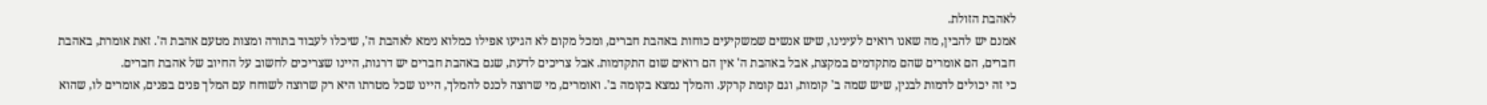לאהבת הזולת.
אמנם יש להבין, מה שאנו רואים לעינינו, שיש אנשים שמשקיעים כוחות באהבת חברים, ומכל מקום לא הגיעו אפילו כמלוא נימא לאהבת ה', שיכלו לעבוד בתורה ומצות מטעם אהבת ה'. זאת אומרת, באהבת חברים, הם אומרים שהם מתקדמים במקצת, אבל באהבת ה' אין הם רואים שום התקדמות. אבל צריכים לדעת, שגם באהבת חברים יש דרגות, היינו שצריכים לחשוב על החיוב של אהבת חברים.
כי זה יכולים לדמות לבנין, שיש שמה ב' קומות, וגם קומת קרקע. והמלך נמצא בקומה ב'. ואומרים, מי שרוצה לכנס להמלך, היינו שכל מטרתו היא רק שרוצה לשוחח עם המלך פנים בפנים, אומרים לו, שהוא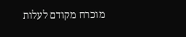מוכרח מקודם לעלות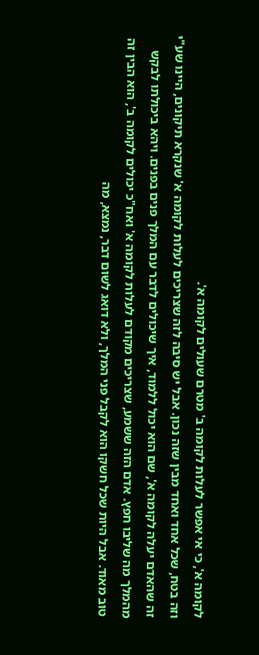לקומה א', כי אי אפשר לעלות לקומה ב' מטרם שעולים לקומה א'.
וזה בטח, שכל אחד ואחד מבין שזה נכון. אבל יש סיבה לזה שצריכים לעלות לקומה א' שנקרא תיקונים, היינו שע"י זה שהאדם יעלה לקומה א', שם הוא יכול ללמוד, איך שיכולים לדבר עם המלך פנים בפנים. ויהא ביכולתו לבקש מהמלך מה שליבו חפץ. אדם הזה ששמע, שצריכים מקודם לעלות לקומה א' ואח"כ יכולים לקומה ב', הוא הבין זה טוב מאוד. אבל היות שכל חשקו הוא לקבל פני המלך, ולא דואג לשום דבר, נמצא, מה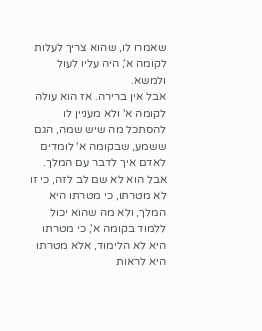שאמרו לו, שהוא צריך לעלות לקומה א', היה עליו לעול ולמשא.
אבל אין ברירה. אז הוא עולה לקומה א' ולא מעניין לו להסתכל מה שיש שמה, הגם ששמע, שבקומה א' לומדים לאדם איך לדבר עם המלך. אבל הוא לא שם לב לזה, כי זו לא מטרתו, כי מטרתו היא המלך, ולא מה שהוא יכול ללמוד בקומה א', כי מטרתו היא לא הלימוד, אלא מטרתו היא לראות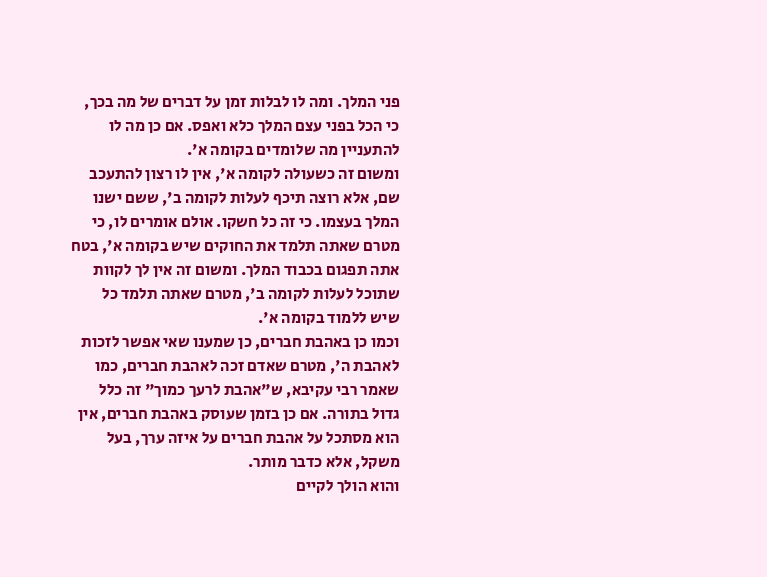פני המלך. ומה לו לבלות זמן על דברים של מה בכך, כי הכל בפני עצם המלך כלא ואפס. אם כן מה לו להתעניין מה שלומדים בקומה א'.
ומשום זה כשעולה לקומה א', אין לו רצון להתעכב שם, אלא רוצה תיכף לעלות לקומה ב', ששם ישנו המלך בעצמו. כי זה כל חשקו. אולם אומרים לו, כי מטרם שאתה תלמד את החוקים שיש בקומה א', בטח אתה תפגום בכבוד המלך. ומשום זה אין לך לקוות שתוכל לעלות לקומה ב', מטרם שאתה תלמד כל שיש ללמוד בקומה א'.
וכמו כן באהבת חברים, כן שמענו שאי אפשר לזכות לאהבת ה', מטרם שאדם זכה לאהבת חברים, כמו שאמר רבי עקיבא, ש"אהבת לרעך כמוך" זה כלל גדול בתורה. אם כן בזמן שעוסק באהבת חברים, אין הוא מסתכל על אהבת חברים על איזה ערך, בעל משקל, אלא כדבר מותר.
והוא הולך לקיים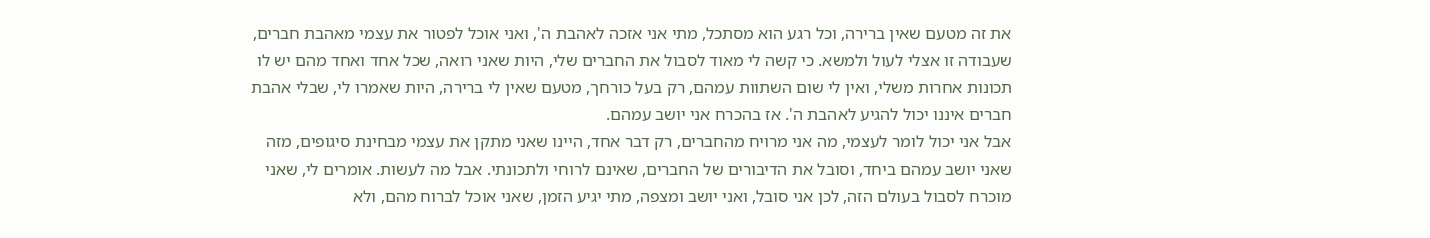את זה מטעם שאין ברירה, וכל רגע הוא מסתכל, מתי אני אזכה לאהבת ה', ואני אוכל לפטור את עצמי מאהבת חברים, שעבודה זו אצלי לעול ולמשא. כי קשה לי מאוד לסבול את החברים שלי, היות שאני רואה, שכל אחד ואחד מהם יש לו תכונות אחרות משלי, ואין לי שום השתוות עמהם, רק בעל כורחך, מטעם שאין לי ברירה, היות שאמרו לי, שבלי אהבת חברים איננו יכול להגיע לאהבת ה'. אז בהכרח אני יושב עמהם.
אבל אני יכול לומר לעצמי, מה אני מרויח מהחברים, רק דבר אחד, היינו שאני מתקן את עצמי מבחינת סיגופים, מזה שאני יושב עמהם ביחד, וסובל את הדיבורים של החברים, שאינם לרוחי ולתכונתי. אבל מה לעשות. אומרים לי, שאני מוכרח לסבול בעולם הזה, לכן אני סובל, ואני יושב ומצפה, מתי יגיע הזמן, שאני אוכל לברוח מהם, ולא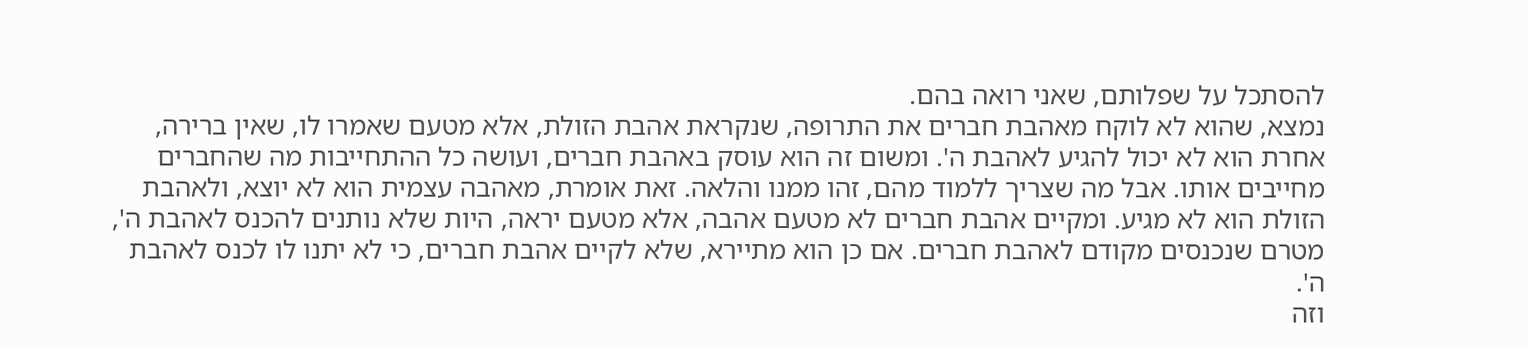להסתכל על שפלותם, שאני רואה בהם.
נמצא, שהוא לא לוקח מאהבת חברים את התרופה, שנקראת אהבת הזולת, אלא מטעם שאמרו לו, שאין ברירה, אחרת הוא לא יכול להגיע לאהבת ה'. ומשום זה הוא עוסק באהבת חברים, ועושה כל ההתחייבות מה שהחברים מחייבים אותו. אבל מה שצריך ללמוד מהם, זהו ממנו והלאה. זאת אומרת, מאהבה עצמית הוא לא יוצא, ולאהבת הזולת הוא לא מגיע. ומקיים אהבת חברים לא מטעם אהבה, אלא מטעם יראה, היות שלא נותנים להכנס לאהבת ה', מטרם שנכנסים מקודם לאהבת חברים. אם כן הוא מתיירא, שלא לקיים אהבת חברים, כי לא יתנו לו לכנס לאהבת ה'.
וזה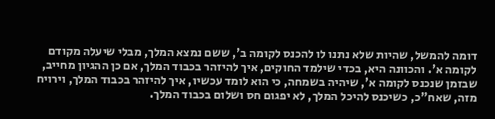דומה להמשל, שהיות שלא נתנו לו להכנס לקומה ב', ששם נמצא המלך, מבלי שיעלה מקודם לקומה א'. והכוונה היא, בכדי שילמד החוקים, איך להיזהר בכבוד המלך, אם כן ההגיון מחייב, שבזמן שנכנס לקומה א', שיהיה בשמחה, כי הוא לומד עכשיו, איך להיזהר בכבוד המלך, וירויח מזה, שאח"כ, כשיכנס להיכל המלך, לא יפגום חס ושלום בכבוד המלך.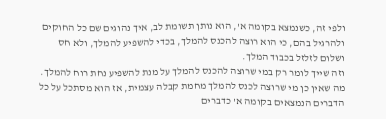ולפי זה, כשנמצא בקומה א', הוא נותן תשומת לב, איך נהוגים שם כל החוקים ולהרגיל בהם, כי הוא רוצה להכנס להמלך, בכדי להשפיע להמלך, ולא חס ושלום לזלזל בכבוד המלך.
וזה שייך לומר רק במי שרוצה להכנס להמלך על מנת להשפיע נחת רוח להמלך. מה שאין כן מי שרוצה לכנס להמלך מחמת קבלה עצמית, אז הוא מסתכל על כל הדברים הנמצאים בקומה א' כדברים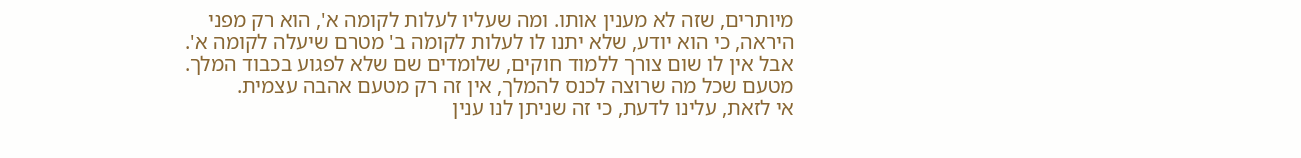מיותרים, שזה לא מענין אותו. ומה שעליו לעלות לקומה א', הוא רק מפני היראה, כי הוא יודע, שלא יתנו לו לעלות לקומה ב' מטרם שיעלה לקומה א'. אבל אין לו שום צורך ללמוד חוקים, שלומדים שם שלא לפגוע בכבוד המלך. מטעם שכל מה שרוצה לכנס להמלך, אין זה רק מטעם אהבה עצמית.
אי לזאת, עלינו לדעת, כי זה שניתן לנו ענין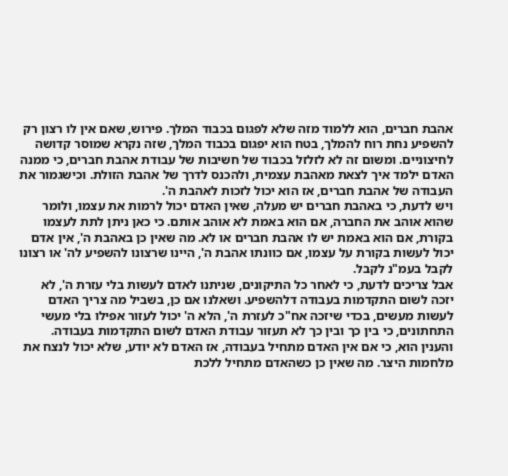אהבת חברים, הוא ללמוד מזה שלא לפגום בכבוד המלך. פירוש, שאם אין לו רצון רק להשפיע נחת רוח להמלך, בטח הוא יפגום בכבוד המלך, שזה נקרא שמוסר קדושה לחיצוניים. ומשום זה לא לזלזל בכבוד של חשיבות של עבודת אהבת חברים, כי ממנה האדם ילמד איך לצאת מאהבת עצמית, ולהכנס לדרך של אהבת הזולת. וכישגמור את העבודה של אהבת חברים, אז הוא יכול לזכות לאהבת ה'.
ויש לדעת, כי באהבת חברים יש מעלה, שאין האדם יכול לרמות את עצמו, ולומר שהוא אוהב את החברה, אם הוא באמת לא אוהב אותם. כי כאן ניתן לתת לעצמו בקורת, אם הוא באמת יש לו אהבת חברים או לא. מה שאין כן באהבת ה', אין אדם יכול לעשות בקורת על עצמו, אם כוונתו אהבת ה', היינו שרצונו להשפיע לה' או רצונו לקבל בעמ"נ לקבל.
אבל צריכים לדעת, כי לאחר כל התיקונים, שניתנו לאדם לעשות בלי עזרת ה', לא יזכה לשום התקדמות בעבודה דלהשפיע. ושאלנו אם כן, בשביל מה צריך האדם לעשות מעשים, בכדי שיזכה אח"כ לעזרת ה', הלא ה' יכול לעזור אפילו בלי מעשי התחתונים, כי בין כך ובין כך לא תעזור עבודת האדם לשום התקדמות בעבודה.
והענין הוא, כי אם אין האדם מתחיל בעבודה, אז האדם לא יודע, שלא יכול לנצח את מלחמות היצר. מה שאין כן כשהאדם מתחיל ללכת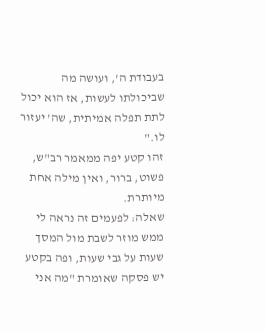בעבודת ה', ועושה מה שביכולתו לעשות, אז הוא יכול לתת תפלה אמיתית, שה' יעזור לו."
זהו קטע יפה ממאמר רב"ש, פשוט, ברור, ואין מילה אחת מיותרת.
שאלה: לפעמים זה נראה לי ממש מוזר לשבת מול המסך שעות על גבי שעות, ופה בקטע יש פסקה שאומרת "מה אני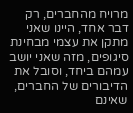מרויח מהחברים, רק דבר אחד, היינו שאני מתקן את עצמי מבחינת סיגופים, מזה שאני יושב עמהם ביחד, וסובל את הדיבורים של החברים, שאינם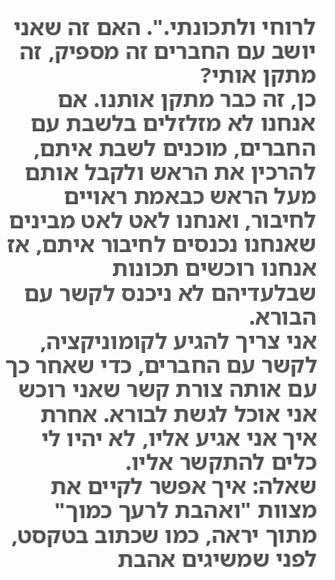לרוחי ולתכונתי.". האם זה שאני יושב עם החברים זה מספיק, זה מתקן אותי?
כן, זה כבר מתקן אותנו. אם אנחנו לא מזלזלים בלשבת עם החברים, מוכנים לשבת איתם, להרכין את הראש ולקבל אותם מעל הראש כבאמת ראויים לחיבור, ואנחנו לאט לאט מבינים שאנחנו נכנסים לחיבור איתם, אז אנחנו רוכשים תכונות שבלעדיהם לא ניכנס לקשר עם הבורא.
אני צריך להגיע לקומוניקציה, לקשר עם החברים, כדי שאחר כך עם אותה צורת קשר שאני רוכש אני אוכל לגשת לבורא. אחרת איך אני אגיע אליו, לא יהיו לי כלים להתקשר אליו.
שאלה: איך אפשר לקיים את מצוות "ואהבת לרעך כמוך" מתוך יראה, כמו שכתוב בטקסט, לפני שמשיגים אהבת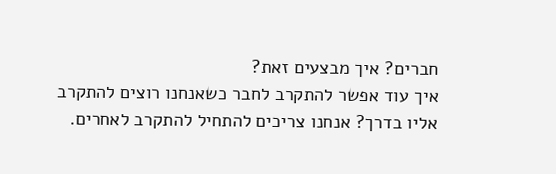חברים? איך מבצעים זאת?
איך עוד אפשר להתקרב לחבר כשאנחנו רוצים להתקרב אליו בדרך? אנחנו צריכים להתחיל להתקרב לאחרים.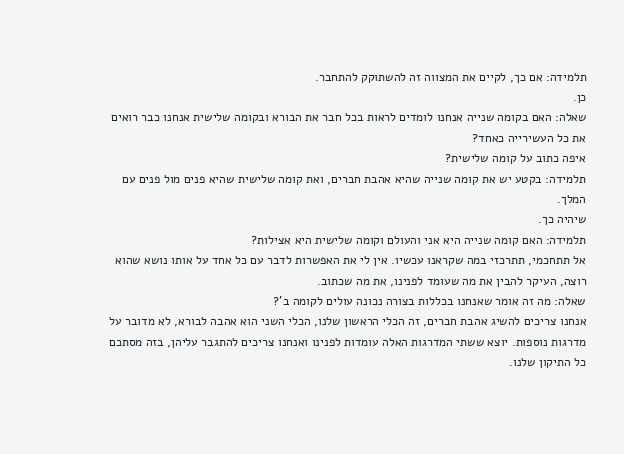תלמידה: אם כך, לקיים את המצווה זה להשתוקק להתחבר.
כן.
שאלה: האם בקומה שנייה אנחנו לומדים לראות בכל חבר את הבורא ובקומה שלישית אנחנו כבר רואים את כל העשירייה כאחד?
איפה כתוב על קומה שלישית?
תלמידה: בקטע יש את קומה שנייה שהיא אהבת חברים, ואת קומה שלישית שהיא פנים מול פנים עם המלך.
שיהיה כך.
תלמידה: האם קומה שנייה היא אני והעולם וקומה שלישית היא אצילות?
אל תתחכמי, תתרכזי במה שקראנו עכשיו. אין לי את האפשרות לדבר עם כל אחד על אותו נושא שהוא רוצה, העיקר להבין את מה שעומד לפנינו, את מה שכתוב.
שאלה: מה זה אומר שאנחנו בכללות בצורה נכונה עולים לקומה ב'?
אנחנו צריכים להשיג אהבת חברים, זה הכלי הראשון שלנו, הכלי השני הוא אהבה לבורא, לא מדובר על מדרגות נוספות. יוצא ששתי המדרגות האלה עומדות לפנינו ואנחנו צריכים להתגבר עליהן, בזה מסתכם כל התיקון שלנו.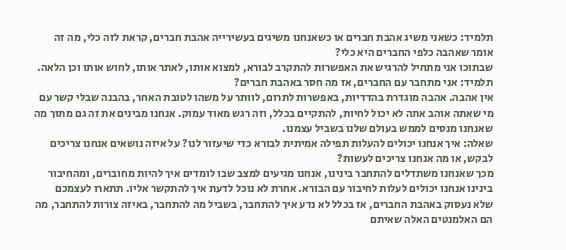תלמיד: כשאני משיג אהבת חברים או כשאנחנו משיגים בעשירייה אהבת חברים, קראת לזה כלי, מה זה אומר שאהבה כלפי החברים היא כלי?
שבתוכו אני מתחיל להרגיש את האפשרות להתקרב לבורא, למצוא אותו, לאתר אותו, לחוש אותו וכן הלאה.
תלמיד: אני מתחבר עם החברים, אז מה חסר באהבת חברים?
אין אהבה. אהבה מוגדרת בהדדיות, באפשרות לתרום, לוותר על משהו לטובת האחר, בהבנה שבלי קשר עם מי שאתה אוהב אתה לא יכול לחיות, להתקיים בכלל, וזה רגש מאוד עמוק. אנחנו מבינים את זה גם מתוך מה שאנחנו מנסים לממש בעולם שלנו בשביל עצמנו.
שאלה: איך אנחנו יכולים להעלות תפילה אמיתית לבורא כדי שיעזור לנו? על איזה נושאים אנחנו צריכים לבקש, או מה אנחנו צריכים לעשות?
מכך שאנחנו משתדלים להתחבר בינינו, אנחנו מגיעים למצב שבו לומדים איך להיות מחוברים, ומהחיבור בינינו אנחנו יכולים לעלות לחיבור עם הבורא. אחרת לא נוכל לדעת איך להתקשר אליו. תתארו לעצמכם שלא נעסוק באהבת החברים, אז בכלל לא נדע איך להתחבר, בשביל מה להתחבר, באיזה צורות להתחבר, מה הם האלמנטים האלה שאיתם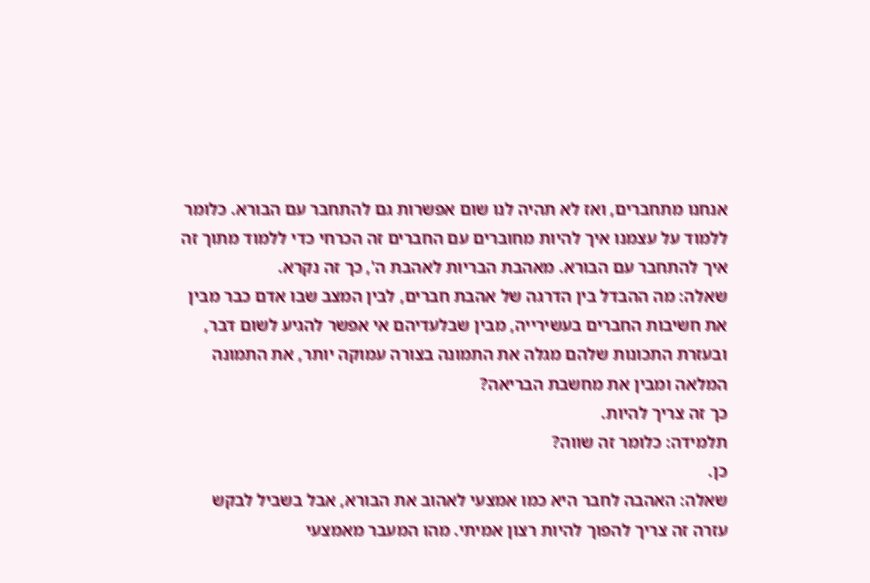אנחנו מתחברים, ואז לא תהיה לנו שום אפשרות גם להתחבר עם הבורא. כלומר ללמוד על עצמנו איך להיות מחוברים עם החברים זה הכרחי כדי ללמוד מתוך זה איך להתחבר עם הבורא. מאהבת הבריות לאהבת ה', כך זה נקרא.
שאלה: מה ההבדל בין הדרגה של אהבת חברים, לבין המצב שבו אדם כבר מבין את חשיבות החברים בעשירייה, מבין שבלעדיהם אי אפשר להגיע לשום דבר, ובעזרת התכונות שלהם מגלה את התמונה בצורה עמוקה יותר, את התמונה המלאה ומבין את מחשבת הבריאה?
כך זה צריך להיות.
תלמידה: כלומר זה שווה?
כן.
שאלה: האהבה לחבר היא כמו אמצעי לאהוב את הבורא, אבל בשביל לבקש עזרה זה צריך להפוך להיות רצון אמיתי. מהו המעבר מאמצעי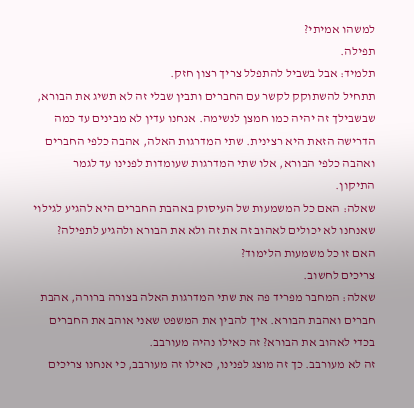למשהו אמיתי?
תפילה.
תלמיד: אבל בשביל להתפלל צריך רצון חזק.
תתחיל להשתוקק לקשר עם החברים ותבין שבלי זה לא תשיג את הבורא, שבשבילך זה יהיה כמו חמצן לנשימה. אנחנו עדין לא מבינים עד כמה הדרישה הזאת היא רצינית. שתי המדרגות האלה, אהבה כלפי החברים ואהבה כלפי הבורא, אלו שתי המדרגות שעומדות לפנינו עד לגמר התיקון.
שאלה: האם כל המשמעות של העיסוק באהבת החברים היא להגיע לגילוי שאנחנו לא יכולים לאהוב זה את זה ולא את הבורא ולהגיע לתפילה? האם זו כל משמעות הלימוד?
צריכים לחשוב.
שאלה: המחבר מפריד פה את שתי המדרגות האלה בצורה ברורה, אהבת חברים ואהבת הבורא. איך להבין את המשפט שאני אוהב את החברים בכדי לאהוב את הבורא? זה כאילו נהיה מעורבב.
זה לא מעורבב. כך זה מוצג לפנינו, כאילו זה מעורבב, כי אנחנו צריכים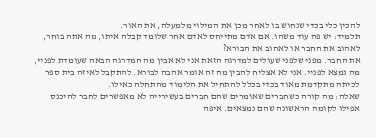להכין כלי בכדי שנחוש בו לאחר מכן את המילוי מלמעלה, את האור.
תלמיד: יש פה עוד משהו. אם אדם מתייחס לאדם אחר שלומד קבלה איתו, מה אתה בוחר, לאהוב את החבר או לאהוב את הבורא?
את החבר. מפני שלפני שעולים למדרגה הזאת אני לא אבין מה המדרגה הבאה שעומדת לפניי, מה נמצא לפניי. אני לא אצליח להבין מה זה אומר אהבה לבורא. להתקבל לאיזה בית ספר לכיתה מתקדמת מאוד בכדי בכלל להתחיל את הלימוד מהתחלה כאילו.
שאלה: מה קורה כשחברים שאומרים שהם חברים בעשירייה לא מאפשרים לחבר להיכנס אפילו לקומה הראשונה שהם נמצאים. איפה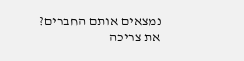נמצאים אותם החברים?
את צריכה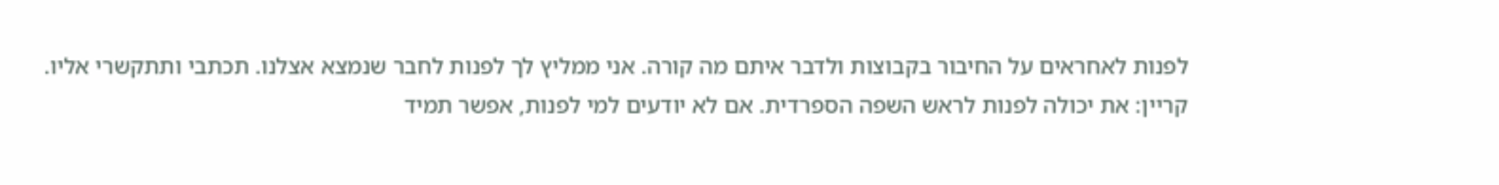לפנות לאחראים על החיבור בקבוצות ולדבר איתם מה קורה. אני ממליץ לך לפנות לחבר שנמצא אצלנו. תכתבי ותתקשרי אליו.
קריין: את יכולה לפנות לראש השפה הספרדית. אם לא יודעים למי לפנות, אפשר תמיד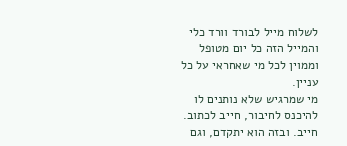לשלוח מייל לבורד וורד כלי והמייל הזה כל יום מטופל וממוין לכל מי שאחראי על כל עניין.
מי שמרגיש שלא נותנים לו להיכנס לחיבור, חייב לכתוב. חייב. ובזה הוא יתקדם, וגם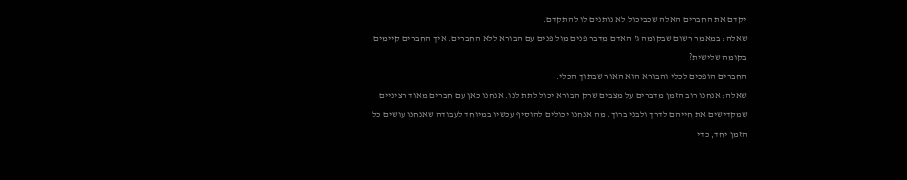יקדם את החברים האלה שכביכול לא נותנים לו להתקדם.
שאלה: במאמר רשום שבקומה ג' האדם מדבר פנים מול פנים עם הבורא ללא החברים. איך החברים קיימים בקומה שלישית?
החברים הופכים לכלי והבורא הוא האור שבתוך הכלי.
שאלה: אנחנו רוב הזמן מדברים על מצבים שרק הבורא יכול לתת לנו. אנחנו כאן עם חברים מאוד רציניים שמקדישים את חייהם לדרך ולבני ברוך. מה אנחנו יכולים להוסיף עכשיו במיוחד לעבודה שאנחנו עושים כל הזמן יחד, כדי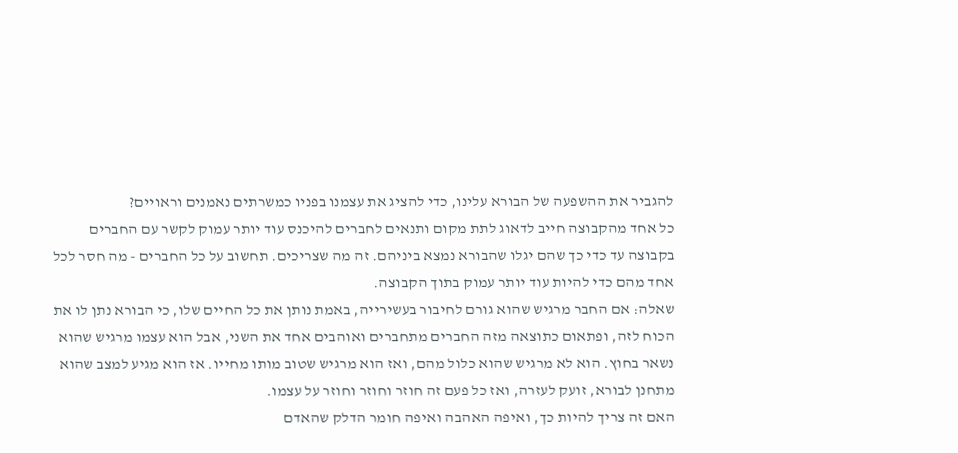להגביר את ההשפעה של הבורא עלינו, כדי להציג את עצמנו בפניו כמשרתים נאמנים וראויים?
כל אחד מהקבוצה חייב לדאוג לתת מקום ותנאים לחברים להיכנס עוד יותר עמוק לקשר עם החברים בקבוצה עד כדי כך שהם יגלו שהבורא נמצא ביניהם. זה מה שצריכים. תחשוב על כל החברים - מה חסר לכל אחד מהם כדי להיות עוד יותר עמוק בתוך הקבוצה.
שאלה: אם החבר מרגיש שהוא גורם לחיבור בעשירייה, באמת נותן את כל החיים שלו, כי הבורא נתן לו את הכוח לזה, ופתאום כתוצאה מזה החברים מתחברים ואוהבים אחד את השני, אבל הוא עצמו מרגיש שהוא נשאר בחוץ. הוא לא מרגיש שהוא כלול מהם, ואז הוא מרגיש שטוב מותו מחייו. אז הוא מגיע למצב שהוא מתחנן לבורא, זועק לעזרה, ואז כל פעם זה חוזר וחוזר וחוזר על עצמו.
האם זה צריך להיות כך, ואיפה האהבה ואיפה חומר הדלק שהאדם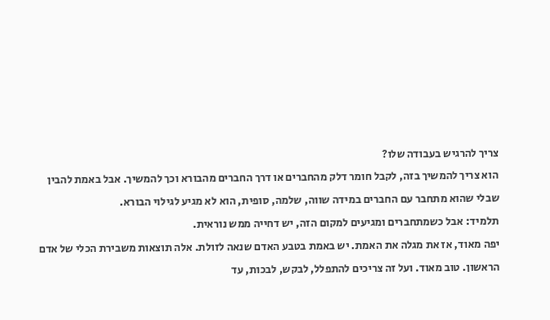צריך להרגיש בעבודה שלו?
הוא צריך להמשיך בזה, לקבל חומר דלק מהחברים או דרך החברים מהבורא וכך להמשיך. אבל באמת להבין שבלי שהוא מתחבר עם החברים במידה שווה, שלמה, סופית, הוא לא מגיע לגילוי הבורא.
תלמיד: אבל כשמתחברים ומגיעים למקום הזה, יש דחייה ממש נוראית.
יפה מאוד, אז את מגלה את האמת. יש באמת בטבע האדם שנאה לזולת. אלה תוצאות משבירת הכלי של אדם הראשון. טוב מאוד. ועל זה צריכים להתפלל, לבקש, לבכות, עד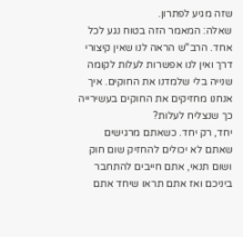שזה מגיע לפתרון.
שאלה: המאמר הזה בטוח נגע לכל אחד. הרב"ש הראה לנו שאין קיצורי דרך ואין לנו אפשרות לעלות לקומה שנייה בלי שלמדנו את החוקים. איך אנחנו מחזיקים את החוקים בעשירייה כך שנצליח לעלות?
יחד, רק יחד. כשאתם מרגישים שאתם לא יכולים להחזיק שום חוק ושום תנאי, אתם חייבים להתחבר ביניכם ואז אתם תראו שיחד אתם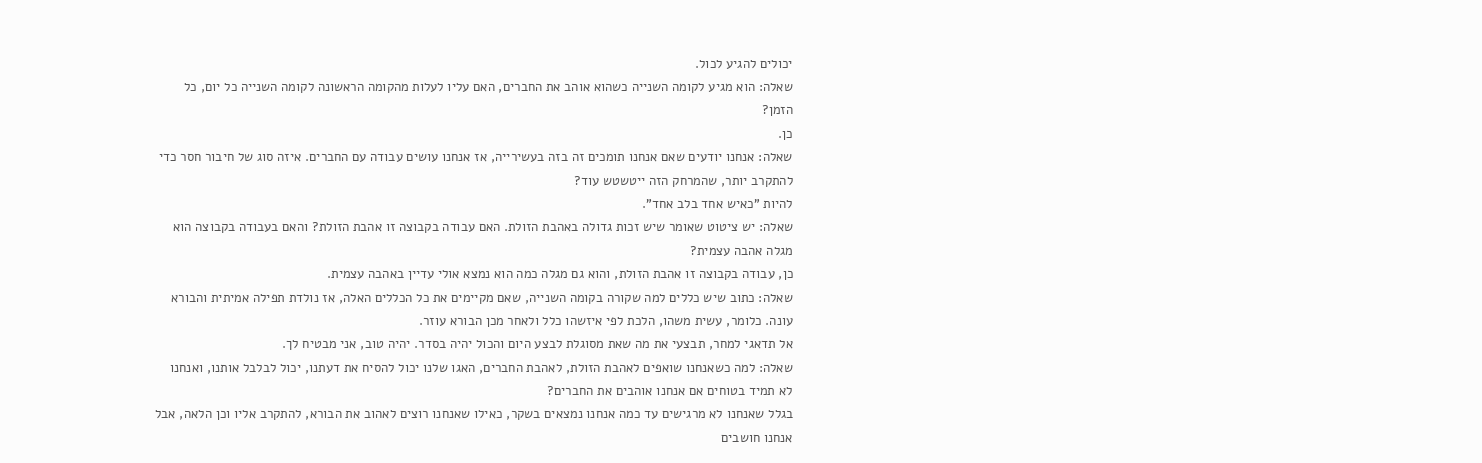יכולים להגיע לכול.
שאלה: הוא מגיע לקומה השנייה כשהוא אוהב את החברים, האם עליו לעלות מהקומה הראשונה לקומה השנייה כל יום, כל הזמן?
כן.
שאלה: אנחנו יודעים שאם אנחנו תומכים זה בזה בעשירייה, אז אנחנו עושים עבודה עם החברים. איזה סוג של חיבור חסר כדי להתקרב יותר, שהמרחק הזה ייטשטש עוד?
להיות "כאיש אחד בלב אחד".
שאלה: יש ציטוט שאומר שיש זכות גדולה באהבת הזולת. האם עבודה בקבוצה זו אהבת הזולת? והאם בעבודה בקבוצה הוא מגלה אהבה עצמית?
כן, עבודה בקבוצה זו אהבת הזולת, והוא גם מגלה כמה הוא נמצא אולי עדיין באהבה עצמית.
שאלה: כתוב שיש כללים למה שקורה בקומה השנייה, שאם מקיימים את כל הכללים האלה, אז נולדת תפילה אמיתית והבורא עונה. כלומר, עשית משהו, הלכת לפי איזשהו כלל ולאחר מכן הבורא עוזר.
אל תדאגי למחר, תבצעי את מה שאת מסוגלת לבצע היום והכול יהיה בסדר. יהיה טוב, אני מבטיח לך.
שאלה: למה כשאנחנו שואפים לאהבת הזולת, לאהבת החברים, האגו שלנו יכול להסיח את דעתנו, יכול לבלבל אותנו, ואנחנו לא תמיד בטוחים אם אנחנו אוהבים את החברים?
בגלל שאנחנו לא מרגישים עד כמה אנחנו נמצאים בשקר, כאילו שאנחנו רוצים לאהוב את הבורא, להתקרב אליו וכן הלאה, אבל אנחנו חושבים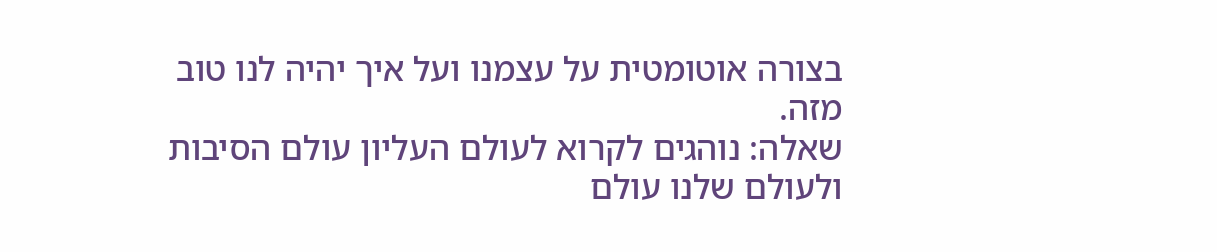בצורה אוטומטית על עצמנו ועל איך יהיה לנו טוב מזה.
שאלה: נוהגים לקרוא לעולם העליון עולם הסיבות ולעולם שלנו עולם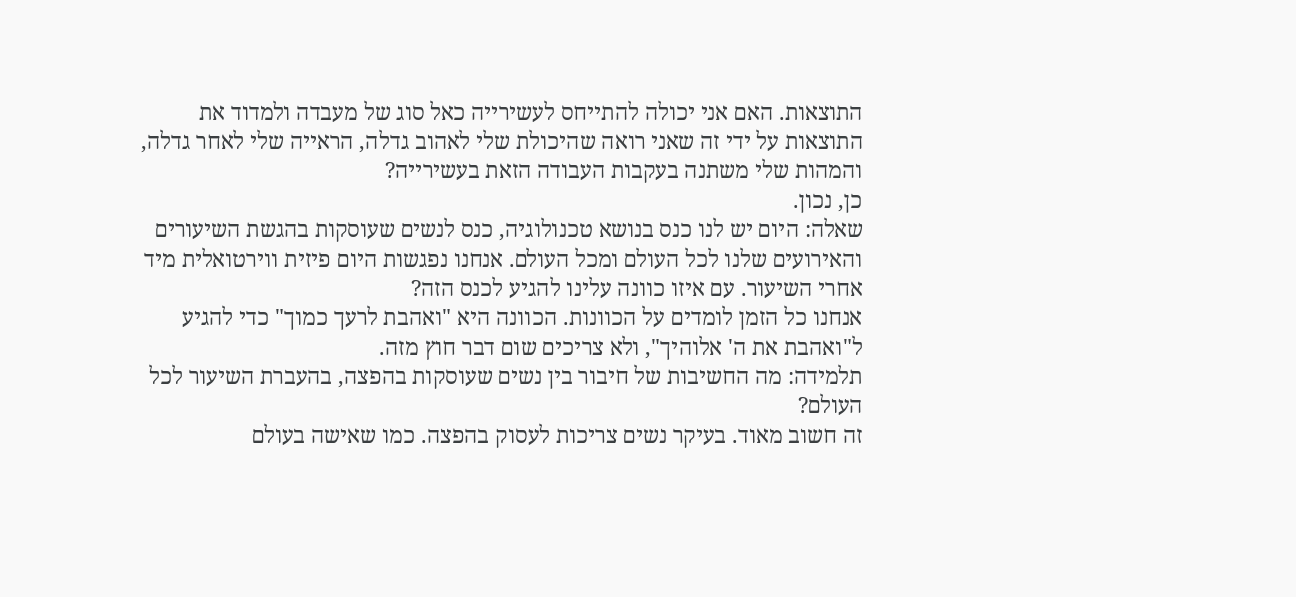התוצאות. האם אני יכולה להתייחס לעשירייה כאל סוג של מעבדה ולמדוד את התוצאות על ידי זה שאני רואה שהיכולת שלי לאהוב גדלה, הראייה שלי לאחר גדלה, והמהות שלי משתנה בעקבות העבודה הזאת בעשירייה?
כן, נכון.
שאלה: היום יש לנו כנס בנושא טכנולוגיה, כנס לנשים שעוסקות בהגשת השיעורים והאירועים שלנו לכל העולם ומכל העולם. אנחנו נפגשות היום פיזית ווירטואלית מיד אחרי השיעור. עם איזו כוונה עלינו להגיע לכנס הזה?
אנחנו כל הזמן לומדים על הכוונות. הכוונה היא "ואהבת לרעך כמוך" כדי להגיע ל"ואהבת את ה' אלוהיך", ולא צריכים שום דבר חוץ מזה.
תלמידה: מה החשיבות של חיבור בין נשים שעוסקות בהפצה, בהעברת השיעור לכל העולם?
זה חשוב מאוד. בעיקר נשים צריכות לעסוק בהפצה. כמו שאישה בעולם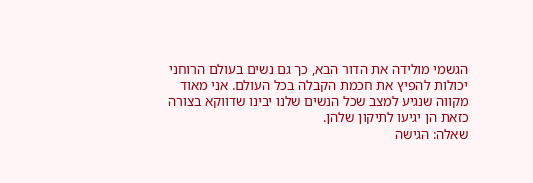הגשמי מולידה את הדור הבא, כך גם נשים בעולם הרוחני יכולות להפיץ את חכמת הקבלה בכל העולם. אני מאוד מקווה שנגיע למצב שכל הנשים שלנו יבינו שדווקא בצורה כזאת הן יגיעו לתיקון שלהן.
שאלה: הגישה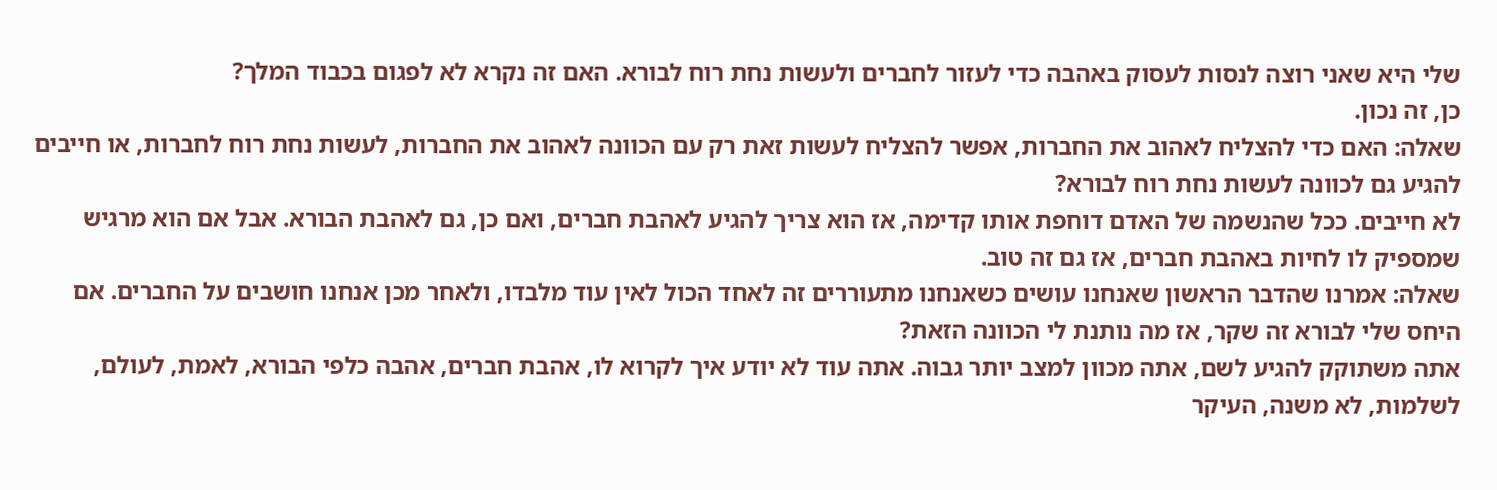שלי היא שאני רוצה לנסות לעסוק באהבה כדי לעזור לחברים ולעשות נחת רוח לבורא. האם זה נקרא לא לפגום בכבוד המלך?
כן, זה נכון.
שאלה: האם כדי להצליח לאהוב את החברות, אפשר להצליח לעשות זאת רק עם הכוונה לאהוב את החברות, לעשות נחת רוח לחברות, או חייבים להגיע גם לכוונה לעשות נחת רוח לבורא?
לא חייבים. ככל שהנשמה של האדם דוחפת אותו קדימה, אז הוא צריך להגיע לאהבת חברים, ואם כן, גם לאהבת הבורא. אבל אם הוא מרגיש שמספיק לו לחיות באהבת חברים, אז גם זה טוב.
שאלה: אמרנו שהדבר הראשון שאנחנו עושים כשאנחנו מתעוררים זה לאחד הכול לאין עוד מלבדו, ולאחר מכן אנחנו חושבים על החברים. אם היחס שלי לבורא זה שקר, אז מה נותנת לי הכוונה הזאת?
אתה משתוקק להגיע לשם, אתה מכוון למצב יותר גבוה. אתה עוד לא יודע איך לקרוא לו, אהבת חברים, אהבה כלפי הבורא, לאמת, לעולם, לשלמות, לא משנה, העיקר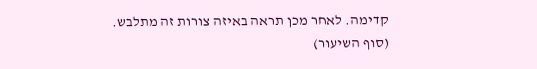קדימה. לאחר מכן תראה באיזה צורות זה מתלבש.
(סוף השיעור)